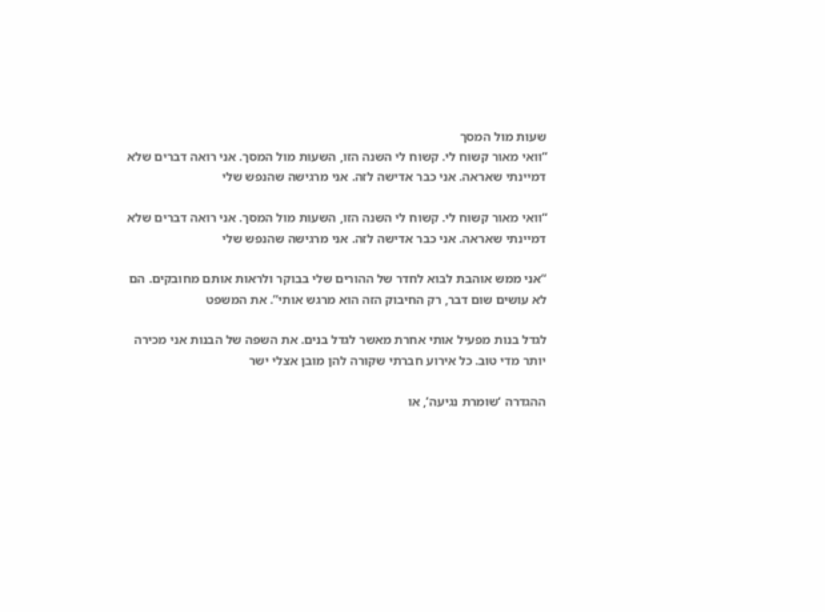שעות מול המסך
“וואי מאור קשוח לי. קשוח לי השנה הזו, השעות מול המסך. אני רואה דברים שלא דמיינתי שאראה. אני כבר אדישה לזה. אני מרגישה שהנפש שלי

“וואי מאור קשוח לי. קשוח לי השנה הזו, השעות מול המסך. אני רואה דברים שלא דמיינתי שאראה. אני כבר אדישה לזה. אני מרגישה שהנפש שלי

“אני ממש אוהבת לבוא לחדר של ההורים שלי בבוקר ולראות אותם מחובקים. הם לא עושים שום דבר, רק החיבוק הזה הוא מרגש אותי”. את המשפט

לגדל בנות מפעיל אותי אחרת מאשר לגדל בנים. את השפה של הבנות אני מכירה יותר מדי טוב. כל אירוע חברתי שקורה להן מובן אצלי ישר

ההגדרה ‘שומרת נגיעה’, או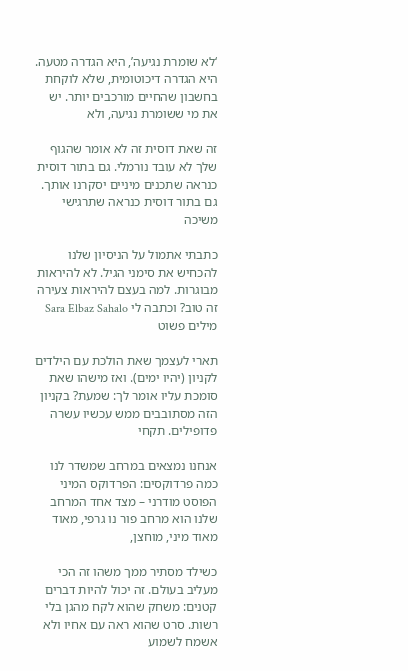‘לא שומרת נגיעה’, היא הגדרה מטעה. היא הגדרה דיכוטומית, שלא לוקחת בחשבון שהחיים מורכבים יותר. יש את מי ששומרת נגיעה, ולא

זה שאת דוסית זה לא אומר שהגוף שלך לא עובד נורמלי. גם בתור דוסית כנראה שתכנים מיניים יסקרנו אותך. גם בתור דוסית כנראה שתרגישי משיכה

כתבתי אתמול על הניסיון שלנו להכחיש את סימני הגיל. לא להיראות מבוגרות. למה בעצם להיראות צעירה זה טוב? וכתבה לי Sara Elbaz Sahalo מילים פשוט

תארי לעצמך שאת הולכת עם הילדים לקניון (יהיו ימים). ואז מישהו שאת סומכת עליו אומר לך: שמעת? בקניון הזה מסתובבים ממש עכשיו עשרה פדופילים. תקחי

אנחנו נמצאים במרחב שמשדר לנו כמה פרדוקסים: הפרדוקס המיני הפוסט מודרני – מצד אחד המרחב שלנו הוא מרחב פור נו גרפי, מאוד מאוד מיני, מוחצן,

כשילד מסתיר ממך משהו זה הכי מעליב בעולם. זה יכול להיות דברים קטנים: משחק שהוא לקח מהגן בלי רשות. סרט שהוא ראה עם אחיו ולא
אשמח לשמוע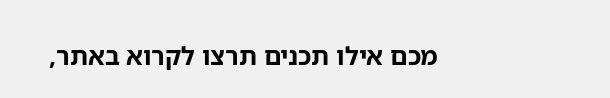מכם אילו תכנים תרצו לקרוא באתר,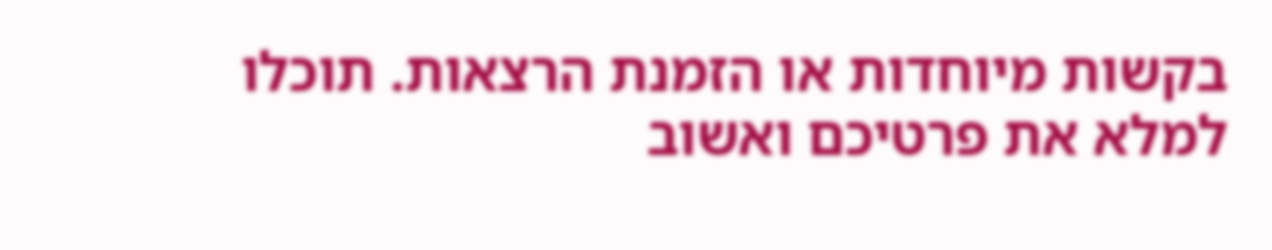בקשות מיוחדות או הזמנת הרצאות. תוכלו למלא את פרטיכם ואשוב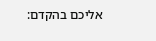אליכם בהקדם: